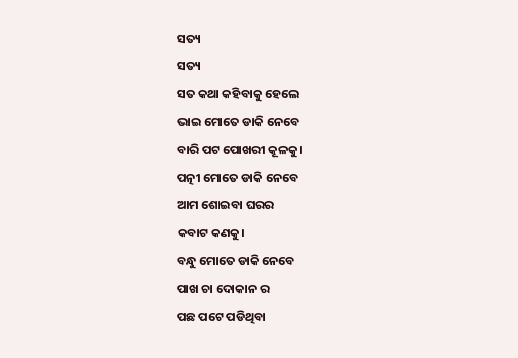ସତ୍ୟ
ସତ୍ୟ
ସତ କଥା କହିବାକୁ ହେଲେ
ଭାଇ ମୋତେ ଡାକି ନେବେ
ବାରି ପଟ ପୋଖରୀ କୂଳକୁ।
ପତ୍ନୀ ମୋତେ ଡାକି ନେବେ
ଆମ ଶୋଇବା ଘରର
କବାଟ କଣକୁ।
ବନ୍ଧୁ ମୋତେ ଡାକି ନେବେ
ପାଖ ଚା ଦୋକାନ ର
ପଛ ପଟେ ପଡିଥିବା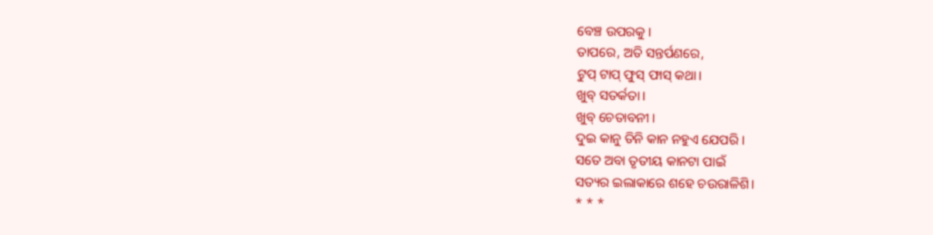ବେଞ୍ଚ ଉପରକୁ।
ତାପରେ, ଅତି ସନ୍ତର୍ପଣରେ,
ଟୁପ୍ ଟାପ୍ ଫୁସ୍ ଫାସ୍ କଥା।
ଖୁବ୍ ସତର୍କତା।
ଖୁବ୍ ଚେତାବନୀ।
ଦୁଇ କାନୁ ତିନି କାନ ନହୁଏ ଯେପରି।
ସତେ ଅବା ତୃତୀୟ କାନଟା ପାଇଁ
ସତ୍ୟର ଇଲାକାରେ ଶହେ ଚଉରାଳିଶି।
* * *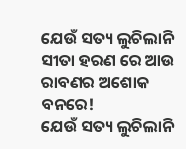ଯେଉଁ ସତ୍ୟ ଲୁଚିଲାନି
ସୀତା ହରଣ ରେ ଆଉ
ରାବଣର ଅଶୋକ ବନରେ!
ଯେଉଁ ସତ୍ୟ ଲୁଚିଲାନି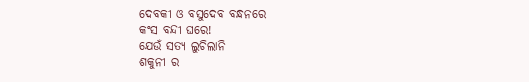ଦେବକୀ ଓ ବସୁଦେବ ବନ୍ଧନରେ
କଂସ ବନ୍ଦୀ ଘରେ!
ଯେଉଁ ସତ୍ୟ ଲୁଚିଲାନି
ଶକୁନୀ ର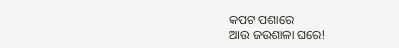କପଟ ପଶାରେ
ଆଉ ଜଉଶାଳା ଘରେ!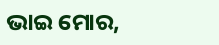ଭାଇ ମୋର,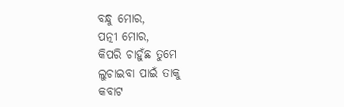ବନ୍ଧୁ ମୋର,
ପତ୍ନୀ ମୋର,
କିପରି ଚାହୁଁଛ ତୁମେ
ଲୁଚାଇବା ପାଇଁ ତାକୁ
କବାଟ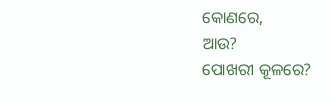କୋଣରେ,
ଆଉ?
ପୋଖରୀ କୂଳରେ?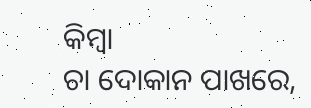କିମ୍ବା
ଚା ଦୋକାନ ପାଖରେ,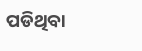ପଡିଥିବା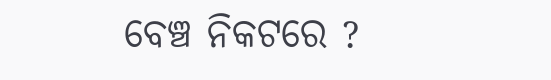ବେଞ୍ଚ ନିକଟରେ ?